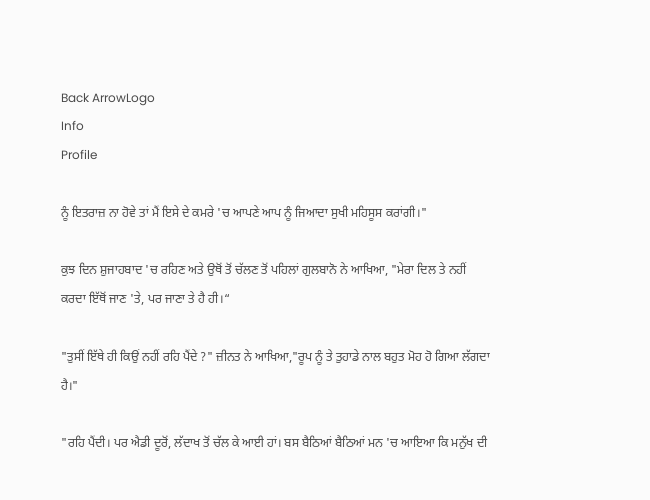Back ArrowLogo
Info
Profile

ਨੂੰ ਇਤਰਾਜ਼ ਨਾ ਹੋਵੇ ਤਾਂ ਮੈਂ ਇਸੇ ਦੇ ਕਮਰੇ 'ਚ ਆਪਣੇ ਆਪ ਨੂੰ ਜਿਆਦਾ ਸੁਖੀ ਮਹਿਸੂਸ ਕਰਾਂਗੀ।"

ਕੁਝ ਦਿਨ ਸ਼ੁਜਾਹਬਾਦ 'ਚ ਰਹਿਣ ਅਤੇ ਉਥੋਂ ਤੋਂ ਚੱਲਣ ਤੋਂ ਪਹਿਲਾਂ ਗੁਲਬਾਨੋ ਨੇ ਆਖਿਆ, "ਮੇਰਾ ਦਿਲ ਤੇ ਨਹੀਂ ਕਰਦਾ ਇੱਥੋਂ ਜਾਣ 'ਤੇ, ਪਰ ਜਾਣਾ ਤੇ ਹੈ ਹੀ।“

"ਤੁਸੀਂ ਇੱਥੇ ਹੀ ਕਿਉਂ ਨਹੀਂ ਰਹਿ ਪੈਂਦੇ ?" ਜ਼ੀਨਤ ਨੇ ਆਖਿਆ,"ਰੂਪ ਨੂੰ ਤੇ ਤੁਹਾਡੇ ਨਾਲ ਬਹੁਤ ਮੋਹ ਹੋ ਗਿਆ ਲੱਗਦਾ ਹੈ।"

"ਰਹਿ ਪੈਂਦੀ। ਪਰ ਐਡੀ ਦੂਰੋਂ, ਲੱਦਾਖ ਤੋਂ ਚੱਲ ਕੇ ਆਈ ਹਾਂ। ਬਸ ਬੈਠਿਆਂ ਬੈਠਿਆਂ ਮਨ 'ਚ ਆਇਆ ਕਿ ਮਨੁੱਖ ਦੀ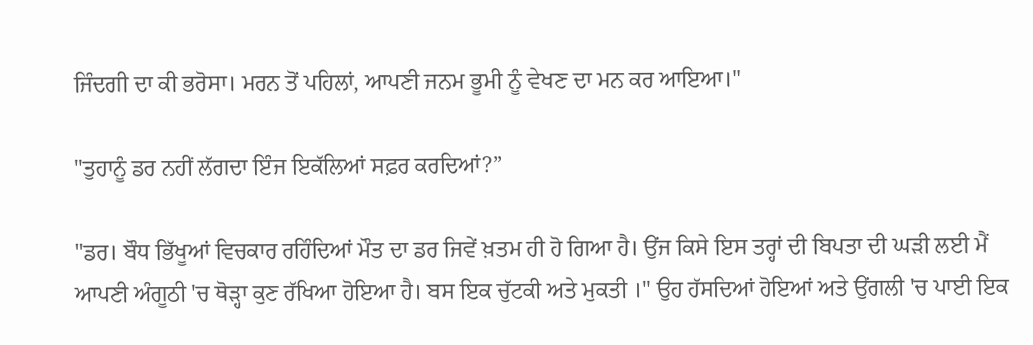ਜਿੰਦਗੀ ਦਾ ਕੀ ਭਰੋਸਾ। ਮਰਨ ਤੋਂ ਪਹਿਲਾਂ, ਆਪਣੀ ਜਨਮ ਭੂਮੀ ਨੂੰ ਵੇਖਣ ਦਾ ਮਨ ਕਰ ਆਇਆ।"

"ਤੁਹਾਨੂੰ ਡਰ ਨਹੀਂ ਲੱਗਦਾ ਇੰਜ ਇਕੱਲਿਆਂ ਸਫ਼ਰ ਕਰਦਿਆਂ?”

"ਡਰ। ਬੌਧ ਭਿੱਖੂਆਂ ਵਿਚਕਾਰ ਰਹਿੰਦਿਆਂ ਮੌਤ ਦਾ ਡਰ ਜਿਵੇਂ ਖ਼ਤਮ ਹੀ ਹੋ ਗਿਆ ਹੈ। ਉਂਜ ਕਿਸੇ ਇਸ ਤਰ੍ਹਾਂ ਦੀ ਬਿਪਤਾ ਦੀ ਘੜੀ ਲਈ ਮੈਂ ਆਪਣੀ ਅੰਗੂਠੀ 'ਚ ਥੋੜ੍ਹਾ ਕੁਣ ਰੱਖਿਆ ਹੋਇਆ ਹੈ। ਬਸ ਇਕ ਚੁੱਟਕੀ ਅਤੇ ਮੁਕਤੀ ।" ਉਹ ਹੱਸਦਿਆਂ ਹੋਇਆਂ ਅਤੇ ਉਂਗਲੀ 'ਚ ਪਾਈ ਇਕ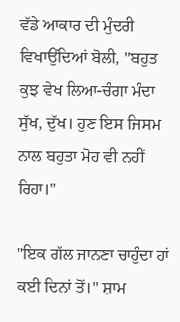ਵੱਡੇ ਆਕਾਰ ਦੀ ਮੁੰਦਰੀ ਵਿਖਾਉਂਦਿਆਂ ਬੋਲੀ, "ਬਹੁਤ ਕੁਝ ਵੇਖ ਲਿਆ-ਚੰਗਾ ਮੰਦਾ ਸੁੱਖ, ਦੁੱਖ। ਹੁਣ ਇਸ ਜਿਸਮ ਨਾਲ ਬਹੁਤਾ ਮੋਹ ਵੀ ਨਹੀਂ ਰਿਹਾ।"

"ਇਕ ਗੱਲ ਜਾਨਣਾ ਚਾਹੁੰਦਾ ਹਾਂ ਕਈ ਦਿਨਾਂ ਤੋਂ।" ਸ਼ਾਮ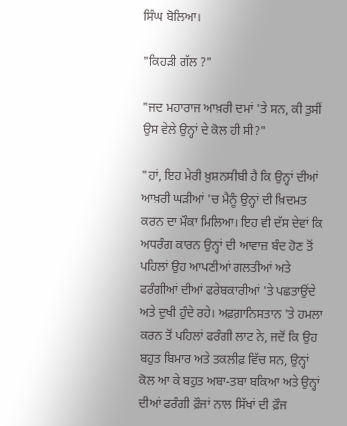ਸਿੰਘ ਬੋਲਿਆ।

"ਕਿਹੜੀ ਗੱਲ ?"

"ਜਦ ਮਹਾਰਾਜ ਆਖ਼ਰੀ ਦਮਾਂ 'ਤੇ ਸਨ, ਕੀ ਤੁਸੀਂ ਉਸ ਵੇਲੇ ਉਨ੍ਹਾਂ ਦੇ ਕੋਲ ਹੀ ਸੀ?"

"ਹਾਂ, ਇਹ ਮੇਰੀ ਖ਼ੁਸ਼ਨਸੀਬੀ ਹੈ ਕਿ ਉਨ੍ਹਾਂ ਦੀਆਂ ਆਖ਼ਰੀ ਘੜੀਆਂ 'ਚ ਮੈਨੂੰ ਉਨ੍ਹਾਂ ਦੀ ਖ਼ਿਦਮਤ ਕਰਨ ਦਾ ਮੌਕਾ ਮਿਲਿਆ। ਇਹ ਵੀ ਦੱਸ ਦੇਵਾਂ ਕਿ ਅਧਰੰਗ ਕਾਰਨ ਉਨ੍ਹਾਂ ਦੀ ਆਵਾਜ਼ ਬੰਦ ਹੋਣ ਤੋਂ ਪਹਿਲਾਂ ਉਹ ਆਪਣੀਆਂ ਗਲਤੀਆਂ ਅਤੇ ਫਰੰਗੀਆਂ ਦੀਆਂ ਫਰੇਬਕਾਰੀਆਂ 'ਤੇ ਪਛਤਾਉਂਦੇ ਅਤੇ ਦੁਖੀ ਹੁੰਦੇ ਰਹੇ। ਅਫ਼ਗ਼ਾਨਿਸਤਾਨ 'ਤੇ ਹਮਲਾ ਕਰਨ ਤੋਂ ਪਹਿਲਾਂ ਫਰੰਗੀ ਲਾਟ ਨੇ, ਜਦੋਂ ਕਿ ਉਹ ਬਹੁਤ ਬਿਮਾਰ ਅਤੇ ਤਕਲੀਫ਼ ਵਿੱਚ ਸਨ, ਉਨ੍ਹਾਂ ਕੋਲ ਆ ਕੇ ਬਹੁਤ ਅਬਾ-ਤਬਾ ਬਕਿਆ ਅਤੇ ਉਨ੍ਹਾਂ ਦੀਆਂ ਫਰੰਗੀ ਫ਼ੌਜਾਂ ਨਾਲ ਸਿੱਖਾਂ ਦੀ ਫ਼ੌਜ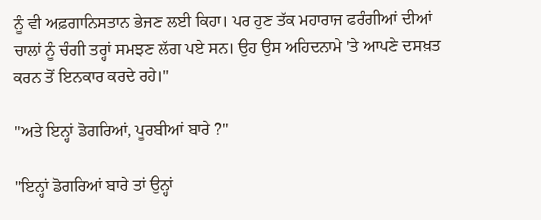ਨੂੰ ਵੀ ਅਫ਼ਗਾਨਿਸਤਾਨ ਭੇਜਣ ਲਈ ਕਿਹਾ। ਪਰ ਹੁਣ ਤੱਕ ਮਹਾਰਾਜ ਫਰੰਗੀਆਂ ਦੀਆਂ ਚਾਲਾਂ ਨੂੰ ਚੰਗੀ ਤਰ੍ਹਾਂ ਸਮਝਣ ਲੱਗ ਪਏ ਸਨ। ਉਹ ਉਸ ਅਹਿਦਨਾਮੇ 'ਤੇ ਆਪਣੇ ਦਸਖ਼ਤ ਕਰਨ ਤੋਂ ਇਨਕਾਰ ਕਰਦੇ ਰਹੇ।"

"ਅਤੇ ਇਨ੍ਹਾਂ ਡੋਗਰਿਆਂ, ਪੂਰਬੀਆਂ ਬਾਰੇ ?"

"ਇਨ੍ਹਾਂ ਡੋਗਰਿਆਂ ਬਾਰੇ ਤਾਂ ਉਨ੍ਹਾਂ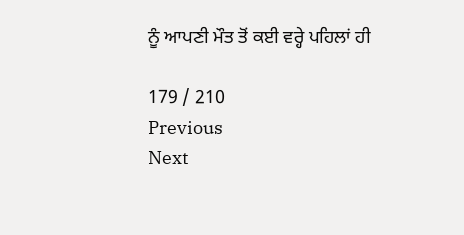ਨੂੰ ਆਪਣੀ ਮੌਤ ਤੋਂ ਕਈ ਵਰ੍ਹੇ ਪਹਿਲਾਂ ਹੀ

179 / 210
Previous
Next